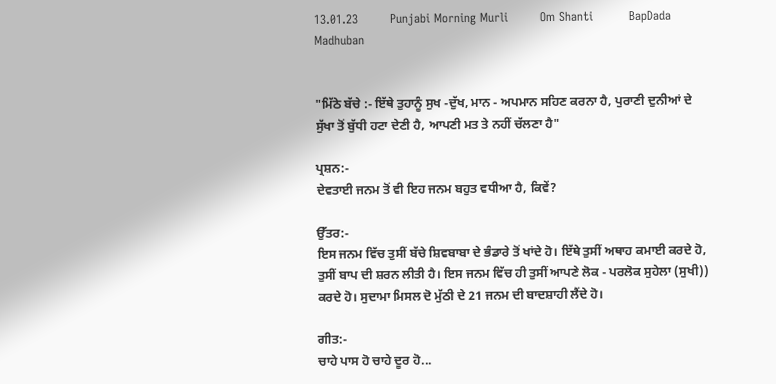13.01.23        Punjabi Morning Murli        Om Shanti         BapDada         Madhuban


"ਮਿੱਠੇ ਬੱਚੇ :- ਇੱਥੇ ਤੁਹਾਨੂੰ ਸੁਖ -ਦੁੱਖ, ਮਾਨ - ਅਪਮਾਨ ਸਹਿਣ ਕਰਨਾ ਹੈ, ਪੁਰਾਣੀ ਦੁਨੀਆਂ ਦੇ ਸੁੱਖਾ ਤੋਂ ਬੁੱਧੀ ਹਟਾ ਦੇਣੀ ਹੈ, ਆਪਣੀ ਮਤ ਤੇ ਨਹੀਂ ਚੱਲਣਾ ਹੈ"

ਪ੍ਰਸ਼ਨ:-
ਦੇਵਤਾਈ ਜਨਮ ਤੋਂ ਵੀ ਇਹ ਜਨਮ ਬਹੁਤ ਵਧੀਆ ਹੈ, ਕਿਵੇਂ?

ਉੱਤਰ:-
ਇਸ ਜਨਮ ਵਿੱਚ ਤੁਸੀਂ ਬੱਚੇ ਸ਼ਿਵਬਾਬਾ ਦੇ ਭੰਡਾਰੇ ਤੋਂ ਖਾਂਦੇ ਹੋ। ਇੱਥੇ ਤੁਸੀਂ ਅਥਾਹ ਕਮਾਈ ਕਰਦੇ ਹੋ, ਤੁਸੀਂ ਬਾਪ ਦੀ ਸ਼ਰਨ ਲੀਤੀ ਹੈ। ਇਸ ਜਨਮ ਵਿੱਚ ਹੀ ਤੁਸੀਂ ਆਪਣੇ ਲੋਕ - ਪਰਲੋਕ ਸੁਹੇਲਾ (ਸੁਖੀ)) ਕਰਦੇ ਹੋ। ਸੁਦਾਮਾ ਮਿਸਲ ਦੋ ਮੁੱਠੀ ਦੇ 21 ਜਨਮ ਦੀ ਬਾਦਸ਼ਾਹੀ ਲੈਂਦੇ ਹੋ।

ਗੀਤ:-
ਚਾਹੇ ਪਾਸ ਹੋ ਚਾਹੇ ਦੂਰ ਹੋ...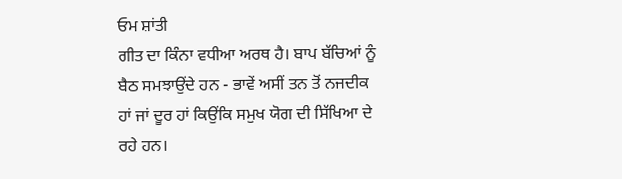ਓਮ ਸ਼ਾਂਤੀ
ਗੀਤ ਦਾ ਕਿੰਨਾ ਵਧੀਆ ਅਰਥ ਹੈ। ਬਾਪ ਬੱਚਿਆਂ ਨੂੰ ਬੈਠ ਸਮਝਾਉਂਦੇ ਹਨ - ਭਾਵੇਂ ਅਸੀਂ ਤਨ ਤੋਂ ਨਜਦੀਕ ਹਾਂ ਜਾਂ ਦੂਰ ਹਾਂ ਕਿਉਂਕਿ ਸਮੁਖ ਯੋਗ ਦੀ ਸਿੱਖਿਆ ਦੇ ਰਹੇ ਹਨ।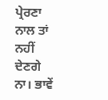ਪ੍ਰੇਰਣਾ ਨਾਲ ਤਾਂ ਨਹੀਂ ਦੇਣਗੇ ਨਾ। ਭਾਵੇਂ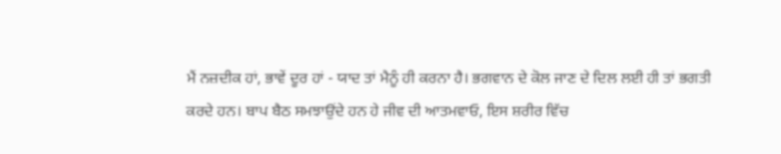ਮੈਂ ਨਜ਼ਦੀਕ ਹਾਂ, ਭਾਵੇਂ ਦੂਰ ਹਾਂ - ਯਾਦ ਤਾਂ ਮੈਨੂੰ ਹੀ ਕਰਨਾ ਹੈ। ਭਗਵਾਨ ਦੇ ਕੋਲ ਜਾਣ ਦੇ ਦਿਲ ਲਈ ਹੀ ਤਾਂ ਭਗਤੀ ਕਰਦੇ ਹਨ। ਬਾਪ ਬੈਠ ਸਮਝਾਉਂਦੇ ਹਨ ਹੇ ਜੀਵ ਦੀ ਆਤਮਵਾਓ, ਇਸ ਸ਼ਰੀਰ ਵਿੱਚ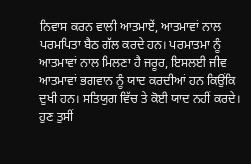ਨਿਵਾਸ ਕਰਨ ਵਾਲੀ ਆਤਮਾਏਂ, ਆਤਮਾਵਾਂ ਨਾਲ ਪਰਮਪਿਤਾ ਬੈਠ ਗੱਲ ਕਰਦੇ ਹਨ। ਪਰਮਾਤਮਾ ਨੂੰ ਆਤਮਾਵਾਂ ਨਾਲ ਮਿਲਣਾ ਹੈ ਜਰੂਰ, ਇਸਲਈ ਜੀਵ ਆਤਮਾਵਾਂ ਭਗਵਾਨ ਨੂੰ ਯਾਦ ਕਰਦੀਆਂ ਹਨ ਕਿਉਂਕਿ ਦੁਖੀ ਹਨ। ਸਤਿਯੁਗ ਵਿੱਚ ਤੇ ਕੋਈ ਯਾਦ ਨਹੀਂ ਕਰਦੇ। ਹੁਣ ਤੁਸੀਂ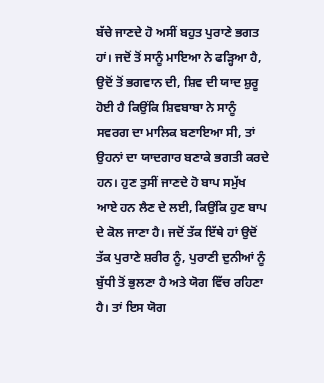ਬੱਚੇ ਜਾਣਦੇ ਹੋ ਅਸੀਂ ਬਹੁਤ ਪੁਰਾਣੇ ਭਗਤ ਹਾਂ। ਜਦੋਂ ਤੋਂ ਸਾਨੂੰ ਮਾਇਆ ਨੇ ਫੜ੍ਹਿਆ ਹੈ, ਉਦੋਂ ਤੋਂ ਭਗਵਾਨ ਦੀ, ਸ਼ਿਵ ਦੀ ਯਾਦ ਸ਼ੁਰੂ ਹੋਈ ਹੈ ਕਿਉਂਕਿ ਸ਼ਿਵਬਾਬਾ ਨੇ ਸਾਨੂੰ ਸਵਰਗ ਦਾ ਮਾਲਿਕ ਬਣਾਇਆ ਸੀ, ਤਾਂ ਉਹਨਾਂ ਦਾ ਯਾਦਗਾਰ ਬਣਾਕੇ ਭਗਤੀ ਕਰਦੇ ਹਨ। ਹੁਣ ਤੁਸੀਂ ਜਾਣਦੇ ਹੋ ਬਾਪ ਸਮੁੱਖ ਆਏ ਹਨ ਲੈਣ ਦੇ ਲਈ, ਕਿਉਂਕਿ ਹੁਣ ਬਾਪ ਦੇ ਕੋਲ ਜਾਣਾ ਹੈ। ਜਦੋਂ ਤੱਕ ਇੱਥੇ ਹਾਂ ਉਦੋਂ ਤੱਕ ਪੁਰਾਣੇ ਸ਼ਰੀਰ ਨੂੰ, ਪੁਰਾਣੀ ਦੁਨੀਆਂ ਨੂੰ ਬੁੱਧੀ ਤੋਂ ਭੁਲਣਾ ਹੈ ਅਤੇ ਯੋਗ ਵਿੱਚ ਰਹਿਣਾ ਹੈ। ਤਾਂ ਇਸ ਯੋਗ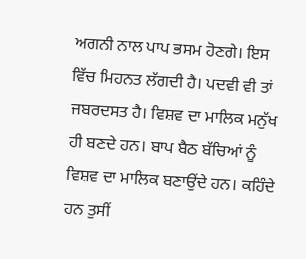ਅਗਨੀ ਨਾਲ ਪਾਪ ਭਸਮ ਹੋਣਗੇ। ਇਸ ਵਿੱਚ ਮਿਹਨਤ ਲੱਗਦੀ ਹੈ। ਪਦਵੀ ਵੀ ਤਾਂ ਜਬਰਦਸਤ ਹੈ। ਵਿਸ਼ਵ ਦਾ ਮਾਲਿਕ ਮਨੁੱਖ ਹੀ ਬਣਦੇ ਹਨ। ਬਾਪ ਬੈਠ ਬੱਚਿਆਂ ਨੂੰ ਵਿਸ਼ਵ ਦਾ ਮਾਲਿਕ ਬਣਾਉਂਦੇ ਹਨ। ਕਹਿੰਦੇ ਹਨ ਤੁਸੀਂ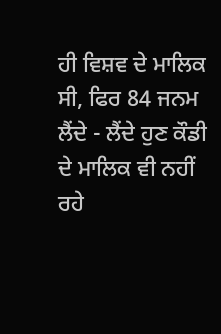ਹੀ ਵਿਸ਼ਵ ਦੇ ਮਾਲਿਕ ਸੀ, ਫਿਰ 84 ਜਨਮ ਲੈਂਦੇ - ਲੈਂਦੇ ਹੁਣ ਕੌਡੀ ਦੇ ਮਾਲਿਕ ਵੀ ਨਹੀਂ ਰਹੇ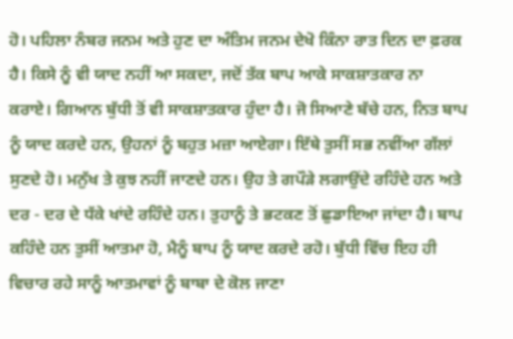ਹੋ। ਪਹਿਲਾ ਨੰਬਰ ਜਨਮ ਅਤੇ ਹੁਣ ਦਾ ਅੰਤਿਮ ਜਨਮ ਦੇਖੋ ਕਿੰਨਾ ਰਾਤ ਦਿਨ ਦਾ ਫ਼ਰਕ ਹੈ। ਕਿਸੇ ਨੂੰ ਵੀ ਯਾਦ ਨਹੀਂ ਆ ਸਕਦਾ, ਜਦੋਂ ਤੱਕ ਬਾਪ ਆਕੇ ਸਾਕਸ਼ਾਤਕਾਰ ਨਾ ਕਰਾਏ। ਗਿਆਨ ਬੁੱਧੀ ਤੋਂ ਵੀ ਸਾਕਸ਼ਾਤਕਾਰ ਹੁੰਦਾ ਹੈ। ਜੋ ਸਿਆਣੇ ਬੱਚੇ ਹਨ, ਨਿਤ ਬਾਪ ਨੂੰ ਯਾਦ ਕਰਦੇ ਹਨ, ਉਹਨਾਂ ਨੂੰ ਬਹੁਤ ਮਜ਼ਾ ਆਏਗਾ। ਇੱਥੇ ਤੁਸੀਂ ਸਭ ਨਵੀਂਆ ਗੱਲਾਂ ਸੁਣਦੇ ਹੋ। ਮਨੁੱਖ ਤੇ ਕੁਝ ਨਹੀਂ ਜਾਣਦੇ ਹਨ। ਉਹ ਤੇ ਗਪੌੜੇ ਲਗਾਉਂਦੇ ਰਹਿੰਦੇ ਹਨ ਅਤੇ ਦਰ - ਦਰ ਦੇ ਧੱਕੇ ਖਾਂਦੇ ਰਹਿੰਦੇ ਹਨ। ਤੁਹਾਨੂੰ ਤੇ ਭਟਕਣ ਤੋਂ ਛੁਡਾਇਆ ਜਾਂਦਾ ਹੈ। ਬਾਪ ਕਹਿੰਦੇ ਹਨ ਤੁਸੀਂ ਆਤਮਾ ਹੋ, ਮੈਨੂੰ ਬਾਪ ਨੂੰ ਯਾਦ ਕਰਦੇ ਰਹੋ। ਬੁੱਧੀ ਵਿੱਚ ਇਹ ਹੀ ਵਿਚਾਰ ਰਹੇ ਸਾਨੂੰ ਆਤਮਾਵਾਂ ਨੂੰ ਬਾਬਾ ਦੇ ਕੋਲ ਜਾਣਾ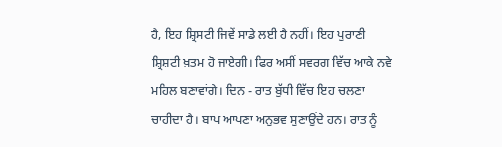ਹੈ, ਇਹ ਸ਼੍ਰਿਸਟੀ ਜਿਵੇਂ ਸਾਡੇ ਲਈ ਹੈ ਨਹੀਂ। ਇਹ ਪੁਰਾਣੀ ਸ਼੍ਰਿਸ਼ਟੀ ਖ਼ਤਮ ਹੋ ਜਾਏਗੀ। ਫਿਰ ਅਸੀਂ ਸਵਰਗ ਵਿੱਚ ਆਕੇ ਨਵੇ ਮਹਿਲ ਬਣਾਵਾਂਗੇ। ਦਿਨ - ਰਾਤ ਬੁੱਧੀ ਵਿੱਚ ਇਹ ਚਲਣਾ ਚਾਹੀਦਾ ਹੈ। ਬਾਪ ਆਪਣਾ ਅਨੁਭਵ ਸੁਣਾਉਂਦੇ ਹਨ। ਰਾਤ ਨੂੰ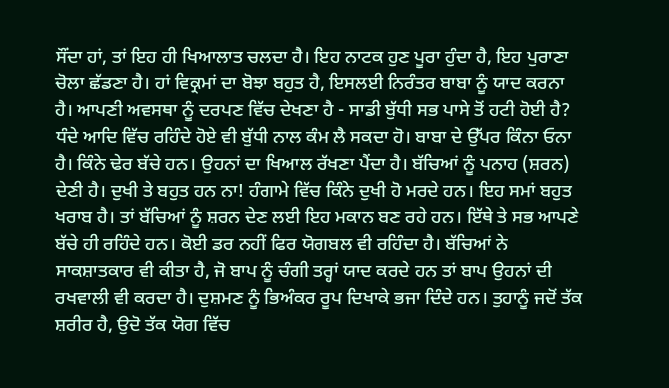ਸੌਂਦਾ ਹਾਂ, ਤਾਂ ਇਹ ਹੀ ਖਿਆਲਾਤ ਚਲਦਾ ਹੈ। ਇਹ ਨਾਟਕ ਹੁਣ ਪੂਰਾ ਹੁੰਦਾ ਹੈ, ਇਹ ਪੁਰਾਣਾ ਚੋਲਾ ਛੱਡਣਾ ਹੈ। ਹਾਂ ਵਿਕ੍ਰਮਾਂ ਦਾ ਬੋਝਾ ਬਹੁਤ ਹੈ, ਇਸਲਈ ਨਿਰੰਤਰ ਬਾਬਾ ਨੂੰ ਯਾਦ ਕਰਨਾ ਹੈ। ਆਪਣੀ ਅਵਸਥਾ ਨੂੰ ਦਰਪਣ ਵਿੱਚ ਦੇਖਣਾ ਹੈ - ਸਾਡੀ ਬੁੱਧੀ ਸਭ ਪਾਸੇ ਤੋਂ ਹਟੀ ਹੋਈ ਹੈ? ਧੰਦੇ ਆਦਿ ਵਿੱਚ ਰਹਿੰਦੇ ਹੋਏ ਵੀ ਬੁੱਧੀ ਨਾਲ ਕੰਮ ਲੈ ਸਕਦਾ ਹੋ। ਬਾਬਾ ਦੇ ਉੱਪਰ ਕਿੰਨਾ ਓਨਾ ਹੈ। ਕਿੰਨੇ ਢੇਰ ਬੱਚੇ ਹਨ। ਉਹਨਾਂ ਦਾ ਖਿਆਲ ਰੱਖਣਾ ਪੈਂਦਾ ਹੈ। ਬੱਚਿਆਂ ਨੂੰ ਪਨਾਹ (ਸ਼ਰਨ) ਦੇਣੀ ਹੈ। ਦੁਖੀ ਤੇ ਬਹੁਤ ਹਨ ਨਾ! ਹੰਗਾਮੇ ਵਿੱਚ ਕਿੰਨੇ ਦੁਖੀ ਹੋ ਮਰਦੇ ਹਨ। ਇਹ ਸਮਾਂ ਬਹੁਤ ਖਰਾਬ ਹੈ। ਤਾਂ ਬੱਚਿਆਂ ਨੂੰ ਸ਼ਰਨ ਦੇਣ ਲਈ ਇਹ ਮਕਾਨ ਬਣ ਰਹੇ ਹਨ। ਇੱਥੇ ਤੇ ਸਭ ਆਪਣੇ ਬੱਚੇ ਹੀ ਰਹਿੰਦੇ ਹਨ। ਕੋਈ ਡਰ ਨਹੀਂ ਫਿਰ ਯੋਗਬਲ ਵੀ ਰਹਿੰਦਾ ਹੈ। ਬੱਚਿਆਂ ਨੇ ਸਾਕਸ਼ਾਤਕਾਰ ਵੀ ਕੀਤਾ ਹੈ, ਜੋ ਬਾਪ ਨੂੰ ਚੰਗੀ ਤਰ੍ਹਾਂ ਯਾਦ ਕਰਦੇ ਹਨ ਤਾਂ ਬਾਪ ਉਹਨਾਂ ਦੀ ਰਖਵਾਲੀ ਵੀ ਕਰਦਾ ਹੈ। ਦੁਸ਼ਮਣ ਨੂੰ ਭਿਅੰਕਰ ਰੂਪ ਦਿਖਾਕੇ ਭਜਾ ਦਿੰਦੇ ਹਨ। ਤੁਹਾਨੂੰ ਜਦੋਂ ਤੱਕ ਸ਼ਰੀਰ ਹੈ, ਉਦੋ ਤੱਕ ਯੋਗ ਵਿੱਚ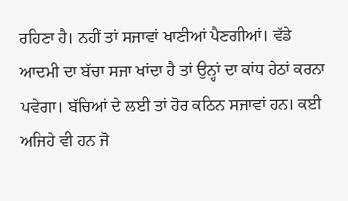ਰਹਿਣਾ ਹੈ। ਨਹੀਂ ਤਾਂ ਸਜਾਵਾਂ ਖਾਣੀਆਂ ਪੈਣਗੀਆਂ। ਵੱਡੇ ਆਦਮੀ ਦਾ ਬੱਚਾ ਸਜਾ ਖਾਂਦਾ ਹੈ ਤਾਂ ਉਨ੍ਹਾਂ ਦਾ ਕਾਂਧ ਹੇਠਾਂ ਕਰਨਾ ਪਵੇਗਾ। ਬੱਚਿਆਂ ਦੇ ਲਈ ਤਾਂ ਹੋਰ ਕਠਿਨ ਸਜਾਵਾਂ ਹਨ। ਕਈ ਅਜਿਹੇ ਵੀ ਹਨ ਜੋ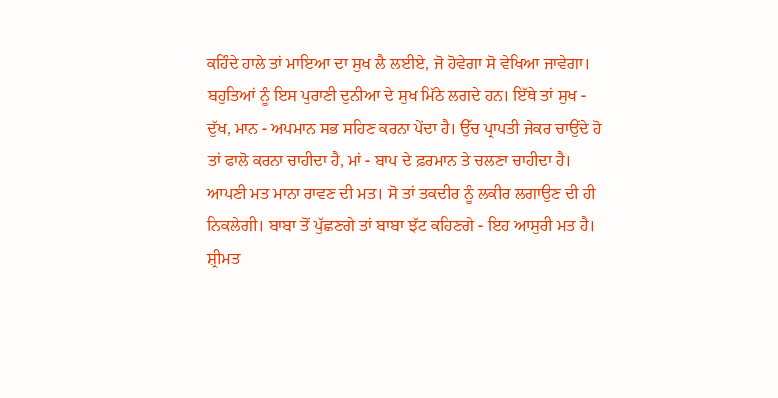ਕਹਿੰਦੇ ਹਾਲੇ ਤਾਂ ਮਾਇਆ ਦਾ ਸੁਖ ਲੈ ਲਈਏ, ਜੋ ਹੋਵੇਗਾ ਸੋ ਵੇਖਿਆ ਜਾਵੇਗਾ। ਬਹੁਤਿਆਂ ਨੂੰ ਇਸ ਪੁਰਾਣੀ ਦੁਨੀਆ ਦੇ ਸੁਖ ਮਿੱਠੇ ਲਗਦੇ ਹਨ। ਇੱਥੇ ਤਾਂ ਸੁਖ - ਦੁੱਖ, ਮਾਨ - ਅਪਮਾਨ ਸਭ ਸਹਿਣ ਕਰਨਾ ਪੇਂਦਾ ਹੈ। ਉੱਚ ਪ੍ਰਾਪਤੀ ਜੇਕਰ ਚਾਉਂਦੇ ਹੋ ਤਾਂ ਫਾਲੋ ਕਰਨਾ ਚਾਹੀਦਾ ਹੈ, ਮਾਂ - ਬਾਪ ਦੇ ਫ਼ਰਮਾਨ ਤੇ ਚਲਣਾ ਚਾਹੀਦਾ ਹੈ। ਆਪਣੀ ਮਤ ਮਾਨਾ ਰਾਵਣ ਦੀ ਮਤ। ਸੋ ਤਾਂ ਤਕਦੀਰ ਨੂੰ ਲਕੀਰ ਲਗਾਉਣ ਦੀ ਹੀ ਨਿਕਲੇਗੀ। ਬਾਬਾ ਤੋਂ ਪੁੱਛਣਗੇ ਤਾਂ ਬਾਬਾ ਝੱਟ ਕਹਿਣਗੇ - ਇਹ ਆਸੁਰੀ ਮਤ ਹੈ। ਸ਼੍ਰੀਮਤ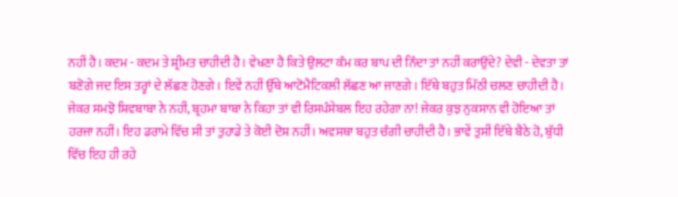ਨਹੀਂ ਹੈ। ਕਦਮ - ਕਦਮ ਤੇ ਸ਼੍ਰੀਮਤ ਚਾਹੀਦੀ ਹੈ। ਵੇਖਣਾ ਹੈ ਕਿਤੇ ਉਲਟਾ ਕੰਮ ਕਰ ਬਾਪ ਦੀ ਨਿੰਦਾ ਤਾਂ ਨਹੀਂ ਕਰਾਉਂਦੇ? ਦੇਵੀ - ਦੇਵਤਾ ਤਾਂ ਬਣੋਗੇ ਜਦ ਇਸ ਤਰ੍ਹਾਂ ਦੇ ਲੱਛਣ ਹੋਣਗੇ। ਇਵੇਂ ਨਹੀਂ ਉੱਥੇ ਆਟੋਮੈਟਿਕਲੀ ਲੱਛਣ ਆ ਜਾਣਗੇ। ਇੱਥੇ ਬਹੁਤ ਮਿੱਠੀ ਚਲਣ ਚਾਹੀਦੀ ਹੈ। ਜੇਕਰ ਸਮਝੋ ਸ਼ਿਵਬਾਬਾ ਨੇ ਨਹੀਂ, ਬ੍ਰਹਮਾ ਬਾਬਾ ਨੇ ਕਿਹਾ ਤਾਂ ਵੀ ਰਿਸਪੰਸੇਬਲ ਇਹ ਰਹੇਗਾ ਨਾ! ਜੇਕਰ ਕੁਝ ਨੁਕਸਾਨ ਵੀ ਹੋਇਆ ਤਾਂ ਹਰਜਾ ਨਹੀਂ। ਇਹ ਡਰਾਮੇ ਵਿੱਚ ਸੀ ਤਾਂ ਤੁਹਾਡੇ ਤੇ ਕੋਈ ਦੋਸ਼ ਨਹੀਂ। ਅਵਸਥਾ ਬਹੁਤ ਚੰਗੀ ਚਾਹੀਦੀ ਹੈ। ਭਾਵੇਂ ਤੁਸੀਂ ਇੱਥੇ ਬੈਠੇ ਹੋ, ਬੁੱਧੀ ਵਿੱਚ ਇਹ ਹੀ ਰਹੇ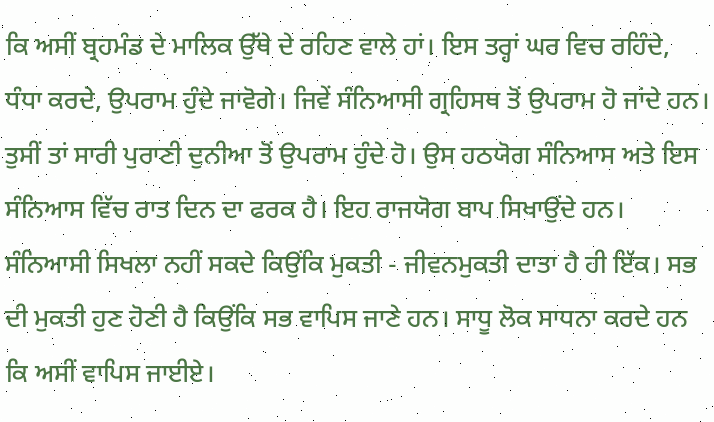ਕਿ ਅਸੀਂ ਬ੍ਰਹਮੰਡ ਦੇ ਮਾਲਿਕ ਉੱਥੇ ਦੇ ਰਹਿਣ ਵਾਲੇ ਹਾਂ। ਇਸ ਤਰ੍ਹਾਂ ਘਰ ਵਿਚ ਰਹਿੰਦੇ, ਧੰਧਾ ਕਰਦੇ, ਉਪਰਾਮ ਹੁੰਦੇ ਜਾਵੋਗੇ। ਜਿਵੇਂ ਸੰਨਿਆਸੀ ਗ੍ਰਹਿਸਥ ਤੋਂ ਉਪਰਾਮ ਹੋ ਜਾਂਦੇ ਹਨ। ਤੁਸੀਂ ਤਾਂ ਸਾਰੀ ਪੁਰਾਣੀ ਦੁਨੀਆ ਤੋਂ ਉਪਰਾਮ ਹੁੰਦੇ ਹੋ। ਉਸ ਹਠਯੋਗ ਸੰਨਿਆਸ ਅਤੇ ਇਸ ਸੰਨਿਆਸ ਵਿੱਚ ਰਾਤ ਦਿਨ ਦਾ ਫਰਕ ਹੈ। ਇਹ ਰਾਜਯੋਗ ਬਾਪ ਸਿਖਾਉਂਦੇ ਹਨ। ਸੰਨਿਆਸੀ ਸਿਖਲਾ ਨਹੀਂ ਸਕਦੇ ਕਿਉਂਕਿ ਮੁਕਤੀ - ਜੀਵਨਮੁਕਤੀ ਦਾਤਾ ਹੈ ਹੀ ਇੱਕ। ਸਭ ਦੀ ਮੁਕਤੀ ਹੁਣ ਹੋਣੀ ਹੈ ਕਿਉਂਕਿ ਸਭ ਵਾਪਿਸ ਜਾਣੇ ਹਨ। ਸਾਧੂ ਲੋਕ ਸਾਧਨਾ ਕਰਦੇ ਹਨ ਕਿ ਅਸੀਂ ਵਾਪਿਸ ਜਾਈਏ।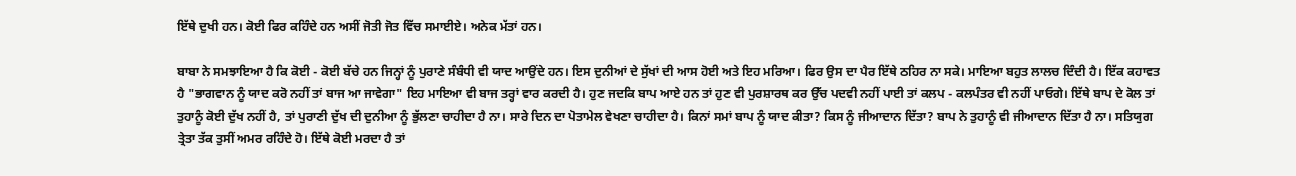ਇੱਥੇ ਦੁਖੀ ਹਨ। ਕੋਈ ਫਿਰ ਕਹਿੰਦੇ ਹਨ ਅਸੀਂ ਜੋਤੀ ਜੋਤ ਵਿੱਚ ਸਮਾਈਏ। ਅਨੇਕ ਮੱਤਾਂ ਹਨ।

ਬਾਬਾ ਨੇ ਸਮਝਾਇਆ ਹੈ ਕਿ ਕੋਈ - ਕੋਈ ਬੱਚੇ ਹਨ ਜਿਨ੍ਹਾਂ ਨੂੰ ਪੁਰਾਣੇ ਸੰਬੰਧੀ ਵੀ ਯਾਦ ਆਉਂਦੇ ਹਨ। ਇਸ ਦੁਨੀਆਂ ਦੇ ਸੁੱਖਾਂ ਦੀ ਆਸ ਹੋਈ ਅਤੇ ਇਹ ਮਰਿਆ। ਫਿਰ ਉਸ ਦਾ ਪੈਰ ਇੱਥੇ ਠਹਿਰ ਨਾ ਸਕੇ। ਮਾਇਆ ਬਹੁਤ ਲਾਲਚ ਦਿੰਦੀ ਹੈ। ਇੱਕ ਕਹਾਵਤ ਹੈ "ਭਾਗਵਾਨ ਨੂੰ ਯਾਦ ਕਰੋ ਨਹੀਂ ਤਾਂ ਬਾਜ ਆ ਜਾਵੇਗਾ" ਇਹ ਮਾਇਆ ਵੀ ਬਾਜ ਤਰ੍ਹਾਂ ਵਾਰ ਕਰਦੀ ਹੈ। ਹੁਣ ਜਦਕਿ ਬਾਪ ਆਏ ਹਨ ਤਾਂ ਹੁਣ ਵੀ ਪੁਰਸ਼ਾਰਥ ਕਰ ਉੱਚ ਪਦਵੀ ਨਹੀਂ ਪਾਈ ਤਾਂ ਕਲਪ - ਕਲਪੰਤਰ ਵੀ ਨਹੀਂ ਪਾਓਗੇ। ਇੱਥੇ ਬਾਪ ਦੇ ਕੋਲ ਤਾਂ ਤੁਹਾਨੂੰ ਕੋਈ ਦੁੱਖ ਨਹੀਂ ਹੈ, ਤਾਂ ਪੁਰਾਣੀ ਦੁੱਖ ਦੀ ਦੁਨੀਆ ਨੂੰ ਭੁੱਲਣਾ ਚਾਹੀਦਾ ਹੈ ਨਾ। ਸਾਰੇ ਦਿਨ ਦਾ ਪੋਤਾਮੇਲ ਵੇਖਣਾ ਚਾਹੀਦਾ ਹੈ। ਕਿਨਾਂ ਸਮਾਂ ਬਾਪ ਨੂੰ ਯਾਦ ਕੀਤਾ? ਕਿਸ ਨੂੰ ਜੀਆਦਾਨ ਦਿੱਤਾ? ਬਾਪ ਨੇ ਤੁਹਾਨੂੰ ਵੀ ਜੀਆਦਾਨ ਦਿੱਤਾ ਹੈ ਨਾ। ਸਤਿਯੁਗ ਤ੍ਰੇਤਾ ਤੱਕ ਤੁਸੀਂ ਅਮਰ ਰਹਿੰਦੇ ਹੋ। ਇੱਥੇ ਕੋਈ ਮਰਦਾ ਹੈ ਤਾਂ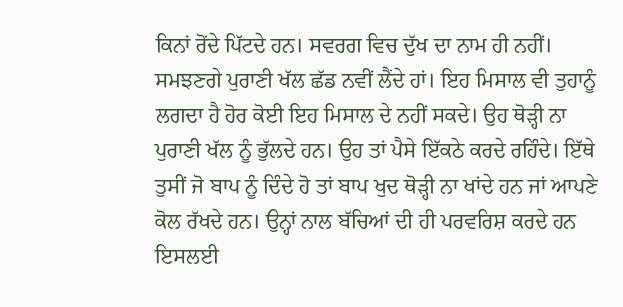ਕਿਨਾਂ ਰੋਂਦੇ ਪਿੱਟਦੇ ਹਨ। ਸਵਰਗ ਵਿਚ ਦੁੱਖ ਦਾ ਨਾਮ ਹੀ ਨਹੀਂ। ਸਮਝਣਗੇ ਪੁਰਾਣੀ ਖੱਲ ਛੱਡ ਨਵੀਂ ਲੈਂਦੇ ਹਾਂ। ਇਹ ਮਿਸਾਲ ਵੀ ਤੁਹਾਨੂੰ ਲਗਦਾ ਹੈ ਹੋਰ ਕੋਈ ਇਹ ਮਿਸਾਲ ਦੇ ਨਹੀਂ ਸਕਦੇ। ਉਹ ਥੋੜ੍ਹੀ ਨਾ ਪੁਰਾਣੀ ਖੱਲ ਨੂੰ ਭੁੱਲਦੇ ਹਨ। ਉਹ ਤਾਂ ਪੈਸੇ ਇੱਕਠੇ ਕਰਦੇ ਰਹਿੰਦੇ। ਇੱਥੇ ਤੁਸੀਂ ਜੋ ਬਾਪ ਨੂੰ ਦਿੰਦੇ ਹੋ ਤਾਂ ਬਾਪ ਖੁਦ ਥੋੜ੍ਹੀ ਨਾ ਖਾਂਦੇ ਹਨ ਜਾਂ ਆਪਣੇ ਕੋਲ ਰੱਖਦੇ ਹਨ। ਉਨ੍ਹਾਂ ਨਾਲ ਬੱਚਿਆਂ ਦੀ ਹੀ ਪਰਵਰਿਸ਼ ਕਰਦੇ ਹਨ ਇਸਲਈ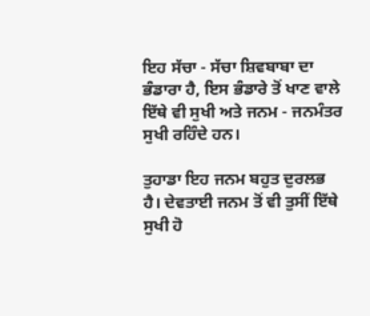ਇਹ ਸੱਚਾ - ਸੱਚਾ ਸ਼ਿਵਬਾਬਾ ਦਾ ਭੰਡਾਰਾ ਹੈ, ਇਸ ਭੰਡਾਰੇ ਤੋਂ ਖਾਣ ਵਾਲੇ ਇੱਥੇ ਵੀ ਸੁਖੀ ਅਤੇ ਜਨਮ - ਜਨਮੰਤਰ ਸੁਖੀ ਰਹਿੰਦੇ ਹਨ।

ਤੁਹਾਡਾ ਇਹ ਜਨਮ ਬਹੁਤ ਦੁਰਲਭ ਹੈ। ਦੇਵਤਾਈ ਜਨਮ ਤੋਂ ਵੀ ਤੁਸੀਂ ਇੱਥੇ ਸੁਖੀ ਹੋ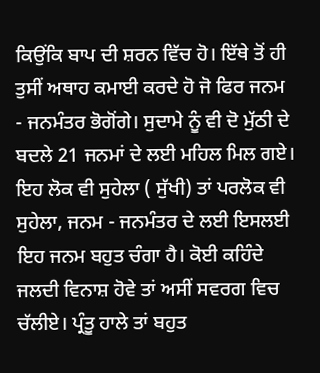ਕਿਉਂਕਿ ਬਾਪ ਦੀ ਸ਼ਰਨ ਵਿੱਚ ਹੋ। ਇੱਥੇ ਤੋਂ ਹੀ ਤੁਸੀਂ ਅਥਾਹ ਕਮਾਈ ਕਰਦੇ ਹੋ ਜੋ ਫਿਰ ਜਨਮ - ਜਨਮੰਤਰ ਭੋਗੋਂਗੇ। ਸੁਦਾਮੇ ਨੂੰ ਵੀ ਦੋ ਮੁੱਠੀ ਦੇ ਬਦਲੇ 21 ਜਨਮਾਂ ਦੇ ਲਈ ਮਹਿਲ ਮਿਲ ਗਏ। ਇਹ ਲੋਕ ਵੀ ਸੁਹੇਲਾ ( ਸੁੱਖੀ) ਤਾਂ ਪਰਲੋਕ ਵੀ ਸੁਹੇਲਾ, ਜਨਮ - ਜਨਮੰਤਰ ਦੇ ਲਈ ਇਸਲਈ ਇਹ ਜਨਮ ਬਹੁਤ ਚੰਗਾ ਹੈ। ਕੋਈ ਕਹਿੰਦੇ ਜਲਦੀ ਵਿਨਾਸ਼ ਹੋਵੇ ਤਾਂ ਅਸੀਂ ਸਵਰਗ ਵਿਚ ਚੱਲੀਏ। ਪ੍ਰੰਤੂ ਹਾਲੇ ਤਾਂ ਬਹੁਤ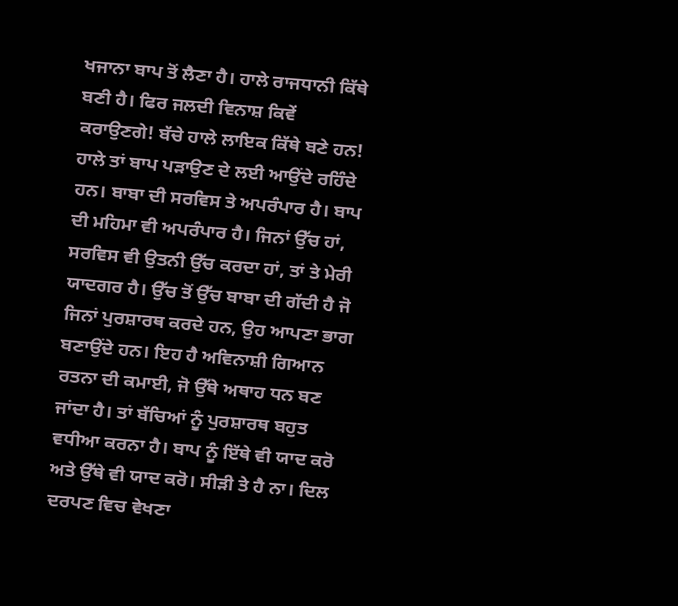ਖਜਾਨਾ ਬਾਪ ਤੋਂ ਲੈਣਾ ਹੈ। ਹਾਲੇ ਰਾਜਧਾਨੀ ਕਿੱਥੇ ਬਣੀ ਹੈ। ਫਿਰ ਜਲਦੀ ਵਿਨਾਸ਼ ਕਿਵੇਂ ਕਰਾਉਣਗੇ! ਬੱਚੇ ਹਾਲੇ ਲਾਇਕ ਕਿੱਥੇ ਬਣੇ ਹਨ! ਹਾਲੇ ਤਾਂ ਬਾਪ ਪੜਾਉਣ ਦੇ ਲਈ ਆਉਂਦੇ ਰਹਿੰਦੇ ਹਨ। ਬਾਬਾ ਦੀ ਸਰਵਿਸ ਤੇ ਅਪਰੰਪਾਰ ਹੈ। ਬਾਪ ਦੀ ਮਹਿਮਾ ਵੀ ਅਪਰੰਪਾਰ ਹੈ। ਜਿਨਾਂ ਉੱਚ ਹਾਂ, ਸਰਵਿਸ ਵੀ ਉਤਨੀ ਉੱਚ ਕਰਦਾ ਹਾਂ, ਤਾਂ ਤੇ ਮੇਰੀ ਯਾਦਗਰ ਹੈ। ਉੱਚ ਤੋਂ ਉੱਚ ਬਾਬਾ ਦੀ ਗੱਦੀ ਹੈ ਜੋ ਜਿਨਾਂ ਪੁਰਸ਼ਾਰਥ ਕਰਦੇ ਹਨ, ਉਹ ਆਪਣਾ ਭਾਗ ਬਣਾਉਂਦੇ ਹਨ। ਇਹ ਹੈ ਅਵਿਨਾਸ਼ੀ ਗਿਆਨ ਰਤਨਾ ਦੀ ਕਮਾਈ, ਜੋ ਉੱਥੇ ਅਥਾਹ ਧਨ ਬਣ ਜਾਂਦਾ ਹੈ। ਤਾਂ ਬੱਚਿਆਂ ਨੂੰ ਪੁਰਸ਼ਾਰਥ ਬਹੁਤ ਵਧੀਆ ਕਰਨਾ ਹੈ। ਬਾਪ ਨੂੰ ਇੱਥੇ ਵੀ ਯਾਦ ਕਰੋ ਅਤੇ ਉੱਥੇ ਵੀ ਯਾਦ ਕਰੋ। ਸੀੜੀ ਤੇ ਹੈ ਨਾ। ਦਿਲ ਦਰਪਣ ਵਿਚ ਵੇਖਣਾ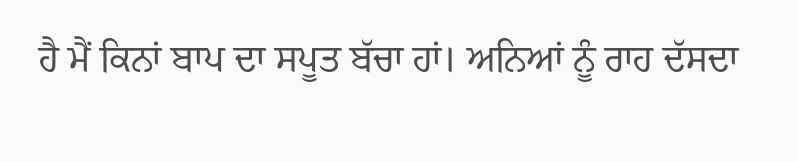ਹੈ ਮੈਂ ਕਿਨਾਂ ਬਾਪ ਦਾ ਸਪੂਤ ਬੱਚਾ ਹਾਂ। ਅਨਿਆਂ ਨੂੰ ਰਾਹ ਦੱਸਦਾ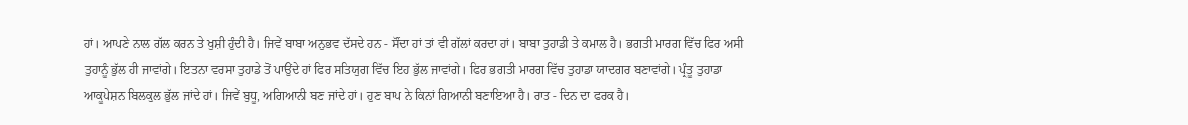ਹਾਂ। ਆਪਣੇ ਨਾਲ ਗੱਲ ਕਰਨ ਤੇ ਖੁਸ਼ੀ ਹੁੰਦੀ ਹੈ। ਜਿਵੇਂ ਬਾਬਾ ਅਨੁਭਵ ਦੱਸਦੇ ਹਨ - ਸੌਂਦਾ ਹਾਂ ਤਾਂ ਵੀ ਗੱਲਾਂ ਕਰਦਾ ਹਾਂ। ਬਾਬਾ ਤੁਹਾਡੀ ਤੇ ਕਮਾਲ ਹੈ। ਭਗਤੀ ਮਾਰਗ ਵਿੱਚ ਫਿਰ ਅਸੀ ਤੁਹਾਨੂੰ ਭੁੱਲ ਹੀ ਜਾਵਾਂਗੇ। ਇਤਨਾ ਵਰਸਾ ਤੁਹਾਡੇ ਤੋਂ ਪਾਉਂਦੇ ਹਾਂ ਫਿਰ ਸਤਿਯੁਗ ਵਿੱਚ ਇਹ ਭੁੱਲ ਜਾਵਾਂਗੇ। ਫਿਰ ਭਗਤੀ ਮਾਰਗ ਵਿੱਚ ਤੁਹਾਡਾ ਯਾਦਗਰ ਬਣਾਵਾਂਗੇ। ਪ੍ਰੰਤੂ ਤੁਹਾਡਾ ਆਕੂਪੇਸ਼ਨ ਬਿਲਕੁਲ ਭੁੱਲ ਜਾਂਦੇ ਹਾਂ। ਜਿਵੇਂ ਬੁਧੂ, ਅਗਿਆਨੀ ਬਣ ਜਾਂਦੇ ਹਾਂ। ਹੁਣ ਬਾਪ ਨੇ ਕਿਨਾਂ ਗਿਆਨੀ ਬਣਾਇਆ ਹੈ। ਰਾਤ - ਦਿਨ ਦਾ ਫਰਕ ਹੈ।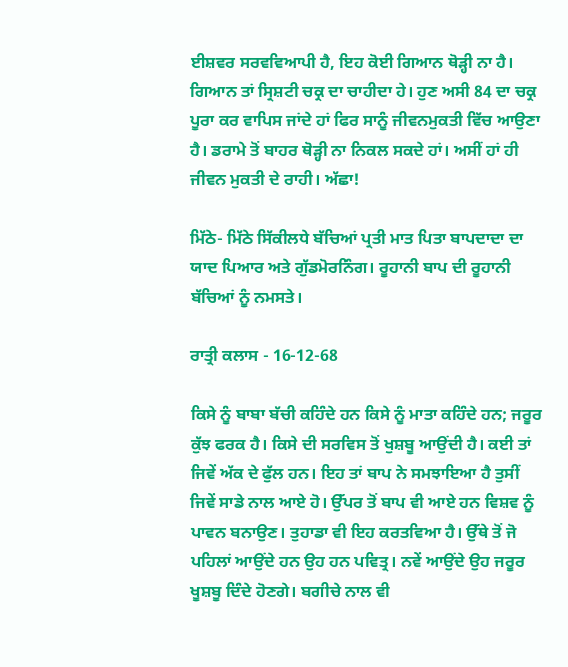ਈਸ਼ਵਰ ਸਰਵਵਿਆਪੀ ਹੈ, ਇਹ ਕੋਈ ਗਿਆਨ ਥੋੜ੍ਹੀ ਨਾ ਹੈ। ਗਿਆਨ ਤਾਂ ਸ੍ਰਿਸ਼ਟੀ ਚਕ੍ਰ ਦਾ ਚਾਹੀਦਾ ਹੇ। ਹੁਣ ਅਸੀ 84 ਦਾ ਚਕ੍ਰ ਪੂਰਾ ਕਰ ਵਾਪਿਸ ਜਾਂਦੇ ਹਾਂ ਫਿਰ ਸਾਨੂੰ ਜੀਵਨਮੁਕਤੀ ਵਿੱਚ ਆਉਣਾ ਹੈ। ਡਰਾਮੇ ਤੋਂ ਬਾਹਰ ਥੋੜ੍ਹੀ ਨਾ ਨਿਕਲ ਸਕਦੇ ਹਾਂ। ਅਸੀਂ ਹਾਂ ਹੀ ਜੀਵਨ ਮੁਕਤੀ ਦੇ ਰਾਹੀ। ਅੱਛਾ!

ਮਿੱਠੇ- ਮਿੱਠੇ ਸਿੱਕੀਲਧੇ ਬੱਚਿਆਂ ਪ੍ਰਤੀ ਮਾਤ ਪਿਤਾ ਬਾਪਦਾਦਾ ਦਾ ਯਾਦ ਪਿਆਰ ਅਤੇ ਗੁੱਡਮੋਰਨਿੰਗ। ਰੂਹਾਨੀ ਬਾਪ ਦੀ ਰੂਹਾਨੀ ਬੱਚਿਆਂ ਨੂੰ ਨਮਸਤੇ।

ਰਾਤ੍ਰੀ ਕਲਾਸ - 16-12-68

ਕਿਸੇ ਨੂੰ ਬਾਬਾ ਬੱਚੀ ਕਹਿੰਦੇ ਹਨ ਕਿਸੇ ਨੂੰ ਮਾਤਾ ਕਹਿੰਦੇ ਹਨ; ਜਰੂਰ ਕੁੱਝ ਫਰਕ ਹੈ। ਕਿਸੇ ਦੀ ਸਰਵਿਸ ਤੋਂ ਖੁਸ਼ਬੂ ਆਉਂਦੀ ਹੈ। ਕਈ ਤਾਂ ਜਿਵੇਂ ਅੱਕ ਦੇ ਫੁੱਲ ਹਨ। ਇਹ ਤਾਂ ਬਾਪ ਨੇ ਸਮਝਾਇਆ ਹੈ ਤੁਸੀਂ ਜਿਵੇਂ ਸਾਡੇ ਨਾਲ ਆਏ ਹੋ। ਉੱਪਰ ਤੋਂ ਬਾਪ ਵੀ ਆਏ ਹਨ ਵਿਸ਼ਵ ਨੂੰ ਪਾਵਨ ਬਨਾਉਣ। ਤੁਹਾਡਾ ਵੀ ਇਹ ਕਰਤਵਿਆ ਹੈ। ਉੱਥੇ ਤੋਂ ਜੋ ਪਹਿਲਾਂ ਆਉਂਦੇ ਹਨ ਉਹ ਹਨ ਪਵਿਤ੍ਰ। ਨਵੇਂ ਆਉਂਦੇ ਉਹ ਜਰੂਰ ਖੂਸ਼ਬੂ ਦਿੰਦੇ ਹੋਣਗੇ। ਬਗੀਚੇ ਨਾਲ ਵੀ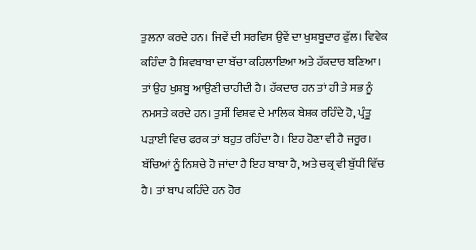ਤੁਲਨਾ ਕਰਦੇ ਹਨ। ਜਿਵੇਂ ਦੀ ਸਰਵਿਸ ਉਵੇਂ ਦਾ ਖੁਸ਼ਬੂਦਾਰ ਫੁੱਲ। ਵਿਵੇਕ ਕਹਿੰਦਾ ਹੈ ਸ਼ਿਵਬਾਬਾ ਦਾ ਬੱਚਾ ਕਹਿਲਾਇਆ ਅਤੇ ਹੱਕਦਾਰ ਬਣਿਆ। ਤਾਂ ਉਹ ਖੁਸ਼ਬੂ ਆਉਣੀ ਚਾਹੀਦੀ ਹੈ। ਹੱਕਦਾਰ ਹਨ ਤਾਂ ਹੀ ਤੇ ਸਭ ਨੂੰ ਨਮਸਤੇ ਕਰਦੇ ਹਨ। ਤੁਸੀਂ ਵਿਸ਼ਵ ਦੇ ਮਾਲਿਕ ਬੇਸ਼ਕ ਰਹਿੰਦੇ ਹੋ, ਪ੍ਰੰਤੂ ਪੜਾਈ ਵਿਚ ਫਰਕ ਤਾਂ ਬਹੁਤ ਰਹਿੰਦਾ ਹੈ। ਇਹ ਹੋਣਾ ਵੀ ਹੈ ਜਰੂਰ। ਬੱਚਿਆਂ ਨੂੰ ਨਿਸ਼ਚੇ ਹੋ ਜਾਂਦਾ ਹੈ ਇਹ ਬਾਬਾ ਹੈ, ਅਤੇ ਚਕ੍ਰ ਵੀ ਬੁੱਧੀ ਵਿੱਚ ਹੈ। ਤਾਂ ਬਾਪ ਕਹਿੰਦੇ ਹਨ ਹੋਰ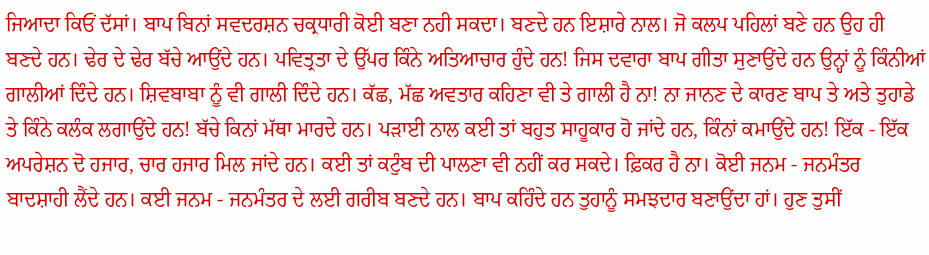ਜਿਆਦਾ ਕਿਓਂ ਦੱਸਾਂ। ਬਾਪ ਬਿਨਾਂ ਸਵਦਰਸ਼ਨ ਚਕ੍ਰਧਾਰੀ ਕੋਈ ਬਣਾ ਨਹੀ ਸਕਦਾ। ਬਣਦੇ ਹਨ ਇਸ਼ਾਰੇ ਨਾਲ। ਜੋ ਕਲਪ ਪਹਿਲਾਂ ਬਣੇ ਹਨ ਉਹ ਹੀ ਬਣਦੇ ਹਨ। ਢੇਰ ਦੇ ਢੇਰ ਬੱਚੇ ਆਉਂਦੇ ਹਨ। ਪਵਿਤ੍ਰਤਾ ਦੇ ਉੱਪਰ ਕਿੰਨੇ ਅਤਿਆਚਾਰ ਹੁੰਦੇ ਹਨ! ਜਿਸ ਦਵਾਰਾ ਬਾਪ ਗੀਤਾ ਸੁਣਾਉਂਦੇ ਹਨ ਉਨ੍ਹਾਂ ਨੂੰ ਕਿੰਨੀਆਂ ਗਾਲੀਆਂ ਦਿੰਦੇ ਹਨ। ਸ਼ਿਵਬਾਬਾ ਨੂੰ ਵੀ ਗਾਲੀ ਦਿੰਦੇ ਹਨ। ਕੱਛ, ਮੱਛ ਅਵਤਾਰ ਕਹਿਣਾ ਵੀ ਤੇ ਗਾਲੀ ਹੈ ਨਾ! ਨਾ ਜਾਨਣ ਦੇ ਕਾਰਣ ਬਾਪ ਤੇ ਅਤੇ ਤੁਹਾਡੇ ਤੇ ਕਿੰਨੇ ਕਲੰਕ ਲਗਾਉਂਦੇ ਹਨ! ਬੱਚੇ ਕਿਨਾਂ ਮੱਥਾ ਮਾਰਦੇ ਹਨ। ਪੜਾਈ ਨਾਲ ਕਈ ਤਾਂ ਬਹੁਤ ਸਾਹੂਕਾਰ ਹੋ ਜਾਂਦੇ ਹਨ, ਕਿੰਨਾਂ ਕਮਾਉਂਦੇ ਹਨ! ਇੱਕ - ਇੱਕ ਅਪਰੇਸ਼ਨ ਦੋ ਹਜਾਰ, ਚਾਰ ਹਜਾਰ ਮਿਲ ਜਾਂਦੇ ਹਨ। ਕਈ ਤਾਂ ਕਟੁੰਬ ਦੀ ਪਾਲਣਾ ਵੀ ਨਹੀਂ ਕਰ ਸਕਦੇ। ਫ਼ਿਕਰ ਹੈ ਨਾ। ਕੋਈ ਜਨਮ - ਜਨਮੰਤਰ ਬਾਦਸ਼ਾਹੀ ਲੈਂਦੇ ਹਨ। ਕਈ ਜਨਮ - ਜਨਮੰਤਰ ਦੇ ਲਈ ਗਰੀਬ ਬਣਦੇ ਹਨ। ਬਾਪ ਕਹਿੰਦੇ ਹਨ ਤੁਹਾਨੂੰ ਸਮਝਦਾਰ ਬਣਾਉਂਦਾ ਹਾਂ। ਹੁਣ ਤੁਸੀਂ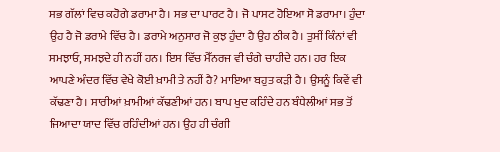ਸਭ ਗੱਲਾਂ ਵਿਚ ਕਹੋਗੇ ਡਰਾਮਾ ਹੈ। ਸਭ ਦਾ ਪਾਰਟ ਹੈ। ਜੋ ਪਾਸਟ ਹੋਇਆ ਸੋ ਡਰਾਮਾ। ਹੁੰਦਾ ਉਹ ਹੈ ਜੋ ਡਰਾਮੇ ਵਿੱਚ ਹੈ। ਡਰਾਮੇ ਅਨੁਸਾਰ ਜੋ ਕੁਝ ਹੁੰਦਾ ਹੈ ਉਹ ਠੀਕ ਹੈ। ਤੁਸੀਂ ਕਿੰਨਾਂ ਵੀ ਸਮਝਾਓ, ਸਮਝਦੇ ਹੀ ਨਹੀਂ ਹਨ। ਇਸ ਵਿੱਚ ਮੈੱਨਰਜ ਵੀ ਚੰਗੇ ਚਾਹੀਦੇ ਹਨ। ਹਰ ਇਕ ਆਪਣੇ ਅੰਦਰ ਵਿੱਚ ਵੇਖੇ ਕੋਈ ਖ਼ਾਮੀ ਤੇ ਨਹੀਂ ਹੈ? ਮਾਇਆ ਬਹੁਤ ਕੜੀ ਹੈ। ਉਸਨੂੰ ਕਿਵੇਂ ਵੀ ਕੱਢਣਾ ਹੈ। ਸਾਰੀਆਂ ਖ਼ਾਮੀਆਂ ਕੱਢਣੀਆਂ ਹਨ। ਬਾਪ ਖੁਦ ਕਹਿੰਦੇ ਹਨ ਬੰਧੇਲੀਆਂ ਸਭ ਤੋਂ ਜਿਆਦਾ ਯਾਦ ਵਿੱਚ ਰਹਿੰਦੀਆਂ ਹਨ। ਉਹ ਹੀ ਚੰਗੀ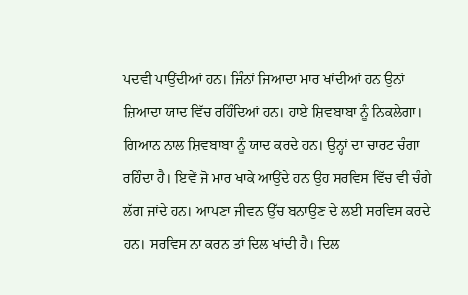ਪਦਵੀ ਪਾਉਂਦੀਆਂ ਹਨ। ਜਿੰਨਾਂ ਜਿਆਦਾ ਮਾਰ ਖਾਂਦੀਆਂ ਹਨ ਉਨਾਂ ਜ਼ਿਆਦਾ ਯਾਦ ਵਿੱਚ ਰਹਿੰਦਿਆਂ ਹਨ। ਹਾਏ ਸ਼ਿਵਬਾਬਾ ਨੂੰ ਨਿਕਲੇਗਾ। ਗਿਆਨ ਨਾਲ ਸ਼ਿਵਬਾਬਾ ਨੂੰ ਯਾਦ ਕਰਦੇ ਹਨ। ਉਨ੍ਹਾਂ ਦਾ ਚਾਰਟ ਚੰਗਾ ਰਹਿੰਦਾ ਹੈ। ਇਵੇਂ ਜੋ ਮਾਰ ਖਾਕੇ ਆਉਂਦੇ ਹਨ ਉਹ ਸਰਵਿਸ ਵਿੱਚ ਵੀ ਚੰਗੇ ਲੱਗ ਜਾਂਦੇ ਹਨ। ਆਪਣਾ ਜੀਵਨ ਉੱਚ ਬਨਾਉਣ ਦੇ ਲਈ ਸਰਵਿਸ ਕਰਦੇ ਹਨ। ਸਰਵਿਸ ਨਾ ਕਰਨ ਤਾਂ ਦਿਲ ਖਾਂਦੀ ਹੈ। ਦਿਲ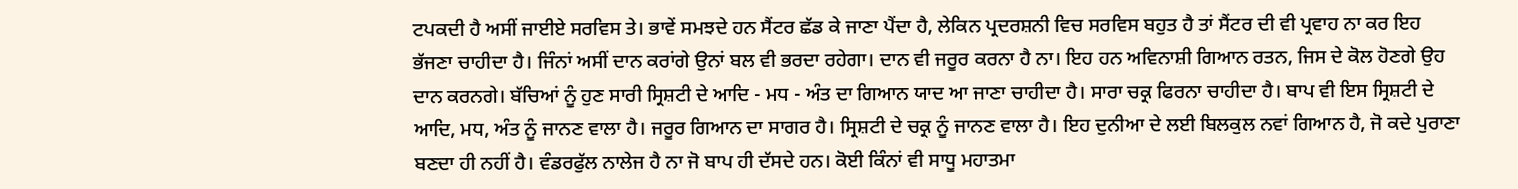ਟਪਕਦੀ ਹੈ ਅਸੀਂ ਜਾਈਏ ਸਰਵਿਸ ਤੇ। ਭਾਵੇਂ ਸਮਝਦੇ ਹਨ ਸੈਂਟਰ ਛੱਡ ਕੇ ਜਾਣਾ ਪੈਂਦਾ ਹੈ, ਲੇਕਿਨ ਪ੍ਰਦਰਸ਼ਨੀ ਵਿਚ ਸਰਵਿਸ ਬਹੁਤ ਹੈ ਤਾਂ ਸੈਂਟਰ ਦੀ ਵੀ ਪ੍ਰਵਾਹ ਨਾ ਕਰ ਇਹ ਭੱਜਣਾ ਚਾਹੀਦਾ ਹੈ। ਜਿੰਨਾਂ ਅਸੀਂ ਦਾਨ ਕਰਾਂਗੇ ਉਨਾਂ ਬਲ ਵੀ ਭਰਦਾ ਰਹੇਗਾ। ਦਾਨ ਵੀ ਜਰੂਰ ਕਰਨਾ ਹੈ ਨਾ। ਇਹ ਹਨ ਅਵਿਨਾਸ਼ੀ ਗਿਆਨ ਰਤਨ, ਜਿਸ ਦੇ ਕੋਲ ਹੋਣਗੇ ਉਹ ਦਾਨ ਕਰਨਗੇ। ਬੱਚਿਆਂ ਨੂੰ ਹੁਣ ਸਾਰੀ ਸ੍ਰਿਸ਼ਟੀ ਦੇ ਆਦਿ - ਮਧ - ਅੰਤ ਦਾ ਗਿਆਨ ਯਾਦ ਆ ਜਾਣਾ ਚਾਹੀਦਾ ਹੈ। ਸਾਰਾ ਚਕ੍ਰ ਫਿਰਨਾ ਚਾਹੀਦਾ ਹੈ। ਬਾਪ ਵੀ ਇਸ ਸ੍ਰਿਸ਼ਟੀ ਦੇ ਆਦਿ, ਮਧ, ਅੰਤ ਨੂੰ ਜਾਨਣ ਵਾਲਾ ਹੈ। ਜਰੂਰ ਗਿਆਨ ਦਾ ਸਾਗਰ ਹੈ। ਸ੍ਰਿਸ਼ਟੀ ਦੇ ਚਕ੍ਰ ਨੂੰ ਜਾਨਣ ਵਾਲਾ ਹੈ। ਇਹ ਦੁਨੀਆ ਦੇ ਲਈ ਬਿਲਕੁਲ ਨਵਾਂ ਗਿਆਨ ਹੈ, ਜੋ ਕਦੇ ਪੁਰਾਣਾ ਬਣਦਾ ਹੀ ਨਹੀਂ ਹੈ। ਵੰਡਰਫੁੱਲ ਨਾਲੇਜ ਹੈ ਨਾ ਜੋ ਬਾਪ ਹੀ ਦੱਸਦੇ ਹਨ। ਕੋਈ ਕਿੰਨਾਂ ਵੀ ਸਾਧੂ ਮਹਾਤਮਾ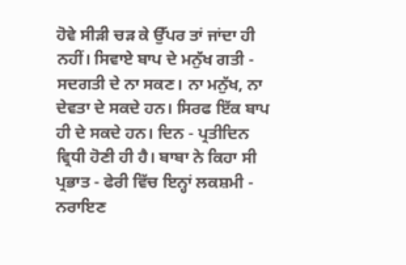ਹੋਵੇ ਸੀੜੀ ਚੜ ਕੇ ਉੱਪਰ ਤਾਂ ਜਾਂਦਾ ਹੀ ਨਹੀਂ। ਸਿਵਾਏ ਬਾਪ ਦੇ ਮਨੁੱਖ ਗਤੀ - ਸਦਗਤੀ ਦੇ ਨਾ ਸਕਣ। ਨਾ ਮਨੁੱਖ, ਨਾ ਦੇਵਤਾ ਦੇ ਸਕਦੇ ਹਨ। ਸਿਰਫ ਇੱਕ ਬਾਪ ਹੀ ਦੇ ਸਕਦੇ ਹਨ। ਦਿਨ - ਪ੍ਰਤੀਦਿਨ ਵ੍ਰਿਧੀ ਹੋਣੀ ਹੀ ਹੈ। ਬਾਬਾ ਨੇ ਕਿਹਾ ਸੀ ਪ੍ਰਭਾਤ - ਫੇਰੀ ਵਿੱਚ ਇਨ੍ਹਾਂ ਲਕਸ਼ਮੀ - ਨਰਾਇਣ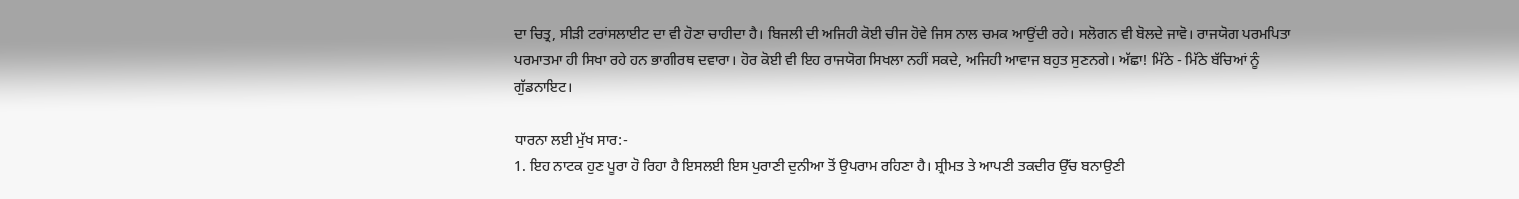ਦਾ ਚਿਤ੍ਰ, ਸੀੜੀ ਟਰਾਂਸਲਾਈਟ ਦਾ ਵੀ ਹੋਣਾ ਚਾਹੀਦਾ ਹੈ। ਬਿਜਲੀ ਦੀ ਅਜਿਹੀ ਕੋਈ ਚੀਜ ਹੋਵੇ ਜਿਸ ਨਾਲ ਚਮਕ ਆਉਂਦੀ ਰਹੇ। ਸਲੋਗਨ ਵੀ ਬੋਲਦੇ ਜਾਵੋ। ਰਾਜਯੋਗ ਪਰਮਪਿਤਾ ਪਰਮਾਤਮਾ ਹੀ ਸਿਖਾ ਰਹੇ ਹਨ ਭਾਗੀਰਥ ਦਵਾਰਾ। ਹੋਰ ਕੋਈ ਵੀ ਇਹ ਰਾਜਯੋਗ ਸਿਖਲਾ ਨਹੀਂ ਸਕਦੇ, ਅਜਿਹੀ ਆਵਾਜ ਬਹੁਤ ਸੁਣਨਗੇ। ਅੱਛਾ! ਮਿੱਠੇ - ਮਿੱਠੇ ਬੱਚਿਆਂ ਨੂੰ ਗੁੱਡਨਾਇਟ।

ਧਾਰਨਾ ਲਈ ਮੁੱਖ ਸਾਰ:-
1. ਇਹ ਨਾਟਕ ਹੁਣ ਪੂਰਾ ਹੋ ਰਿਹਾ ਹੈ ਇਸਲਈ ਇਸ ਪੁਰਾਣੀ ਦੁਨੀਆ ਤੋਂ ਉਪਰਾਮ ਰਹਿਣਾ ਹੈ। ਸ਼੍ਰੀਮਤ ਤੇ ਆਪਣੀ ਤਕਦੀਰ ਉੱਚ ਬਨਾਉਣੀ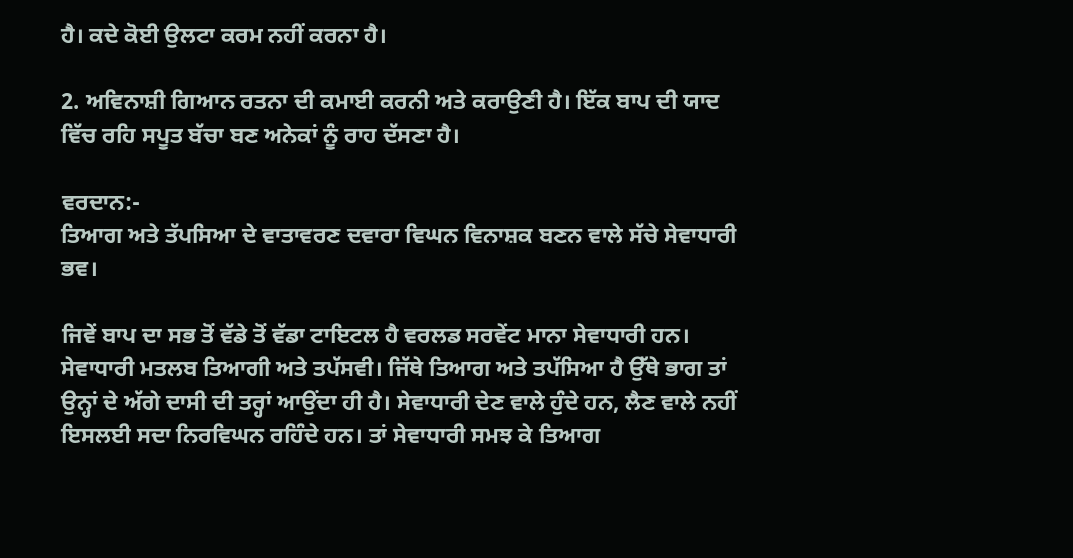ਹੈ। ਕਦੇ ਕੋਈ ਉਲਟਾ ਕਰਮ ਨਹੀਂ ਕਰਨਾ ਹੈ।

2. ਅਵਿਨਾਸ਼ੀ ਗਿਆਨ ਰਤਨਾ ਦੀ ਕਮਾਈ ਕਰਨੀ ਅਤੇ ਕਰਾਉਣੀ ਹੈ। ਇੱਕ ਬਾਪ ਦੀ ਯਾਦ ਵਿੱਚ ਰਹਿ ਸਪੂਤ ਬੱਚਾ ਬਣ ਅਨੇਕਾਂ ਨੂੰ ਰਾਹ ਦੱਸਣਾ ਹੈ।

ਵਰਦਾਨ:-
ਤਿਆਗ ਅਤੇ ਤੱਪਸਿਆ ਦੇ ਵਾਤਾਵਰਣ ਦਵਾਰਾ ਵਿਘਨ ਵਿਨਾਸ਼ਕ ਬਣਨ ਵਾਲੇ ਸੱਚੇ ਸੇਵਾਧਾਰੀ ਭਵ।

ਜਿਵੇਂ ਬਾਪ ਦਾ ਸਭ ਤੋਂ ਵੱਡੇ ਤੋਂ ਵੱਡਾ ਟਾਇਟਲ ਹੈ ਵਰਲਡ ਸਰਵੇਂਟ ਮਾਨਾ ਸੇਵਾਧਾਰੀ ਹਨ। ਸੇਵਾਧਾਰੀ ਮਤਲਬ ਤਿਆਗੀ ਅਤੇ ਤਪੱਸਵੀ। ਜਿੱਥੇ ਤਿਆਗ ਅਤੇ ਤਪੱਸਿਆ ਹੈ ਉੱਥੇ ਭਾਗ ਤਾਂ ਉਨ੍ਹਾਂ ਦੇ ਅੱਗੇ ਦਾਸੀ ਦੀ ਤਰ੍ਹਾਂ ਆਉਂਦਾ ਹੀ ਹੈ। ਸੇਵਾਧਾਰੀ ਦੇਣ ਵਾਲੇ ਹੁੰਦੇ ਹਨ, ਲੈਣ ਵਾਲੇ ਨਹੀਂ ਇਸਲਈ ਸਦਾ ਨਿਰਵਿਘਨ ਰਹਿੰਦੇ ਹਨ। ਤਾਂ ਸੇਵਾਧਾਰੀ ਸਮਝ ਕੇ ਤਿਆਗ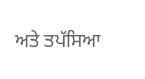ਅਤੇ ਤਪੱਸਿਆ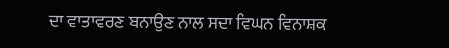ਦਾ ਵਾਤਾਵਰਣ ਬਨਾਉਣ ਨਾਲ ਸਦਾ ਵਿਘਨ ਵਿਨਾਸ਼ਕ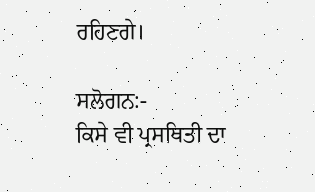ਰਹਿਣਗੇ।

ਸਲੋਗਨ:-
ਕਿਸੇ ਵੀ ਪ੍ਰਸਥਿਤੀ ਦਾ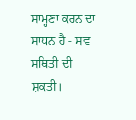ਸਾਮ੍ਹਣਾ ਕਰਨ ਦਾ ਸਾਧਨ ਹੈ - ਸਵ ਸਥਿਤੀ ਦੀ ਸ਼ਕਤੀ।